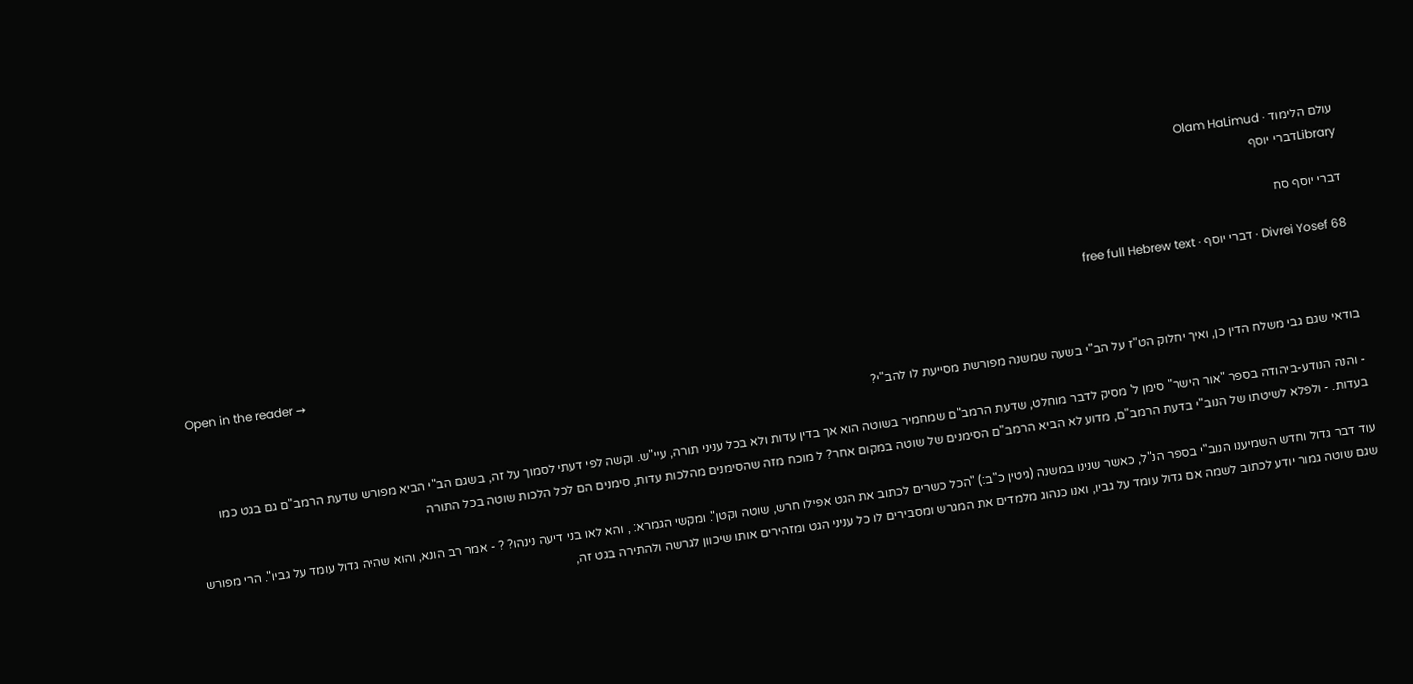עולם הלימוד · Olam HaLimud
Libraryדברי יוסף

דברי יוסף סח

Divrei Yosef 68 · דברי יוסף · free full Hebrew text

Open in the reader →

בודאי שגם גבי משלח הדין כן, ואיך יחלוק הט"ז על הב"י בשעה שמשנה מפורשת מסייעת לו להב"י?

- והנה הנודע-ביהודה בספר "אור הישר" סימן ל' מסיק לדבר מוחלט, שדעת הרמב"ם שמחמיר בשוטה הוא אך בדין עדות ולא בכל עניני תורה, עיי"ש. וקשה לפי דעתי לסמוך על זה, בשגם הב"י הביא מפורש שדעת הרמב"ם גם בגט כמו בעדות. - ולפלא לשיטתו של הנוב"י בדעת הרמב"ם, מדוע לא הביא הרמב"ם הסימנים של שוטה במקום אחר? ל מוכח מזה שהסימנים מהלכות עדות, סימנים הם לכל הלכות שוטה בכל התורה

עוד דבר גדול וחדש השמיענו הנוב"י בספר הנ"ל, כאשר שנינו במשנה (גיטין כ"ב:) "הכל כשרים לכתוב את הגט אפילו חרש, שוטה וקטן". ומקשי הגמרא: , והא לאו בני דיעה נינהו? ? - אמר רב הונא, והוא שהיה גדול עומד על גביו". הרי מפורש שגם שוטה גמור יודע לכתוב לשמה אם גדול עומד על גביו, ואנו כנהוג מלמדים את המגרש ומסבירים לו כל עניני הגט ומזהירים אותו שיכוון לגרשה ולהתירה בגט זה,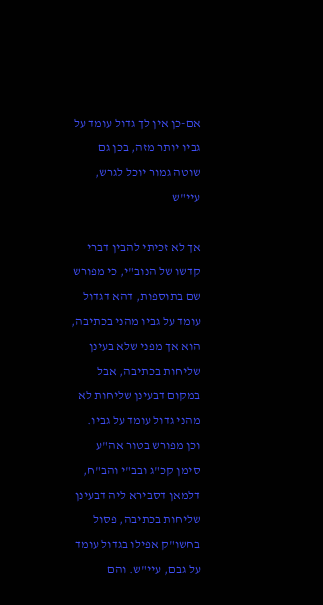אם-כן אין לך גדול עומד על גביו יותר מזה, בכן גם שוטה גמור יוכל לגרש, עיי"ש

אך לא זכיתי להבין דברי קדשו של הנוב"י, כי מפורש שם בתוספות, דהא דגדול עומד על גביו מהני בכתיבה, הוא אך מפני שלא בעינן שליחות בכתיבה, אבל במקום דבעינן שליחות לא מהני גדול עומד על גביו. וכן מפורש בטור אה"ע סימן קכ"ג ובב"י והב"ח, דלמאן דסבירא ליה דבעינן שליחות בכתיבה, פסול בחשו"ק אפילו בגדול עומד על גבם, עיי"ש. והם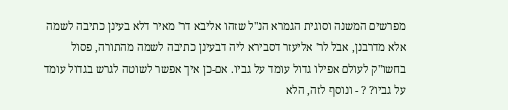מפרשים המשנה וסוגית הגמרא הנ"ל שזהו אליבא דר' מאיר דלא בעינן כתיבה לשמה אלא מדרבנן, אבל לר' אליעזר דסבירא ליה דבעינן כתיבה לשמה מהתורה, פסול בחשו"ק לעולם אפילו גדול עומד על גביו. אם-כן איך אפשר לשוטה לגרש בגדול עומד על גביו? ? - ונוסף לזה, הלא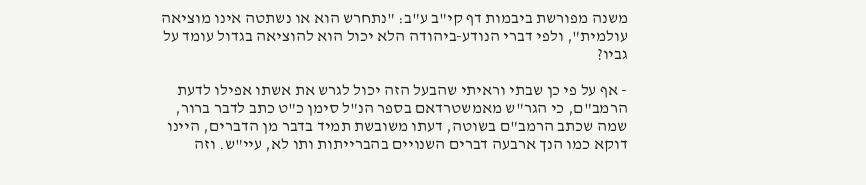משנה מפורשת ביבמות דף קי"ב ע"ב: "נתחרש הוא או נשתטה אינו מוציאה עולמית", ולפי דברי הנודע-ביהודה הלא יכול הוא להוציאה בגדול עומד על גביו?

- אף על פי כן שבתי וראיתי שהבעל הזה יכול לגרש את אשתו אפילו לדעת הרמב"ם, כי הגר"ש מאמשטרדאם בספר הנ"ל סימן כ"ט כתב לדבר ברור, שמה שכתב הרמב"ם בשוטה, דעתו משובשת תמיד בדבר מן הדברים, היינו דוקא כמו הנך ארבעה דברים השנויים בהברייתות ותו לא, עיי"ש. וזה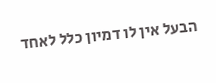הבעל אין לו דמיון כלל לאחד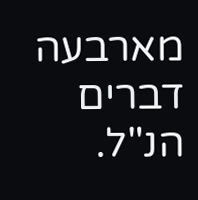מארבעה דברים הנ"ל.